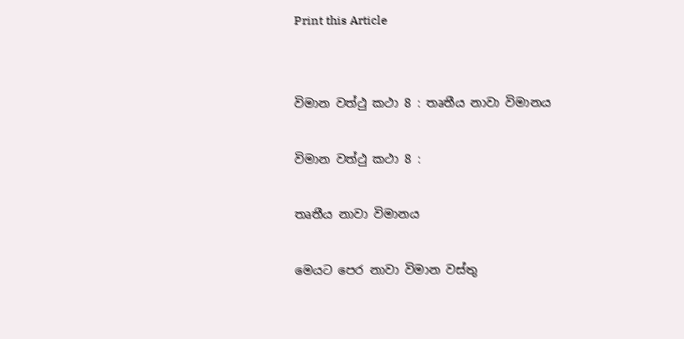Print this Article


විමාන වත්ථු කථා 8 : තෘතීය නාවා විමානය

විමාන වත්ථු කථා 8 :

තෘතීය නාවා විමානය

මෙයට පෙර නාවා විමාන වස්තු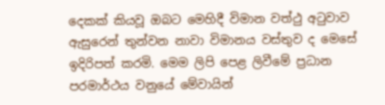දෙකක් කියවූ ඔබට මෙහිදී විමාන වත්ථු අටුවාව ඇසුරෙන් තුන්වන නාවා විමානය වස්තුව ද මෙසේ ඉදිරිපත් කරමි. මෙම ලිපි පෙළ ලිවීමේ ප්‍රධාන පරමාර්ථය වනුයේ මේවායින්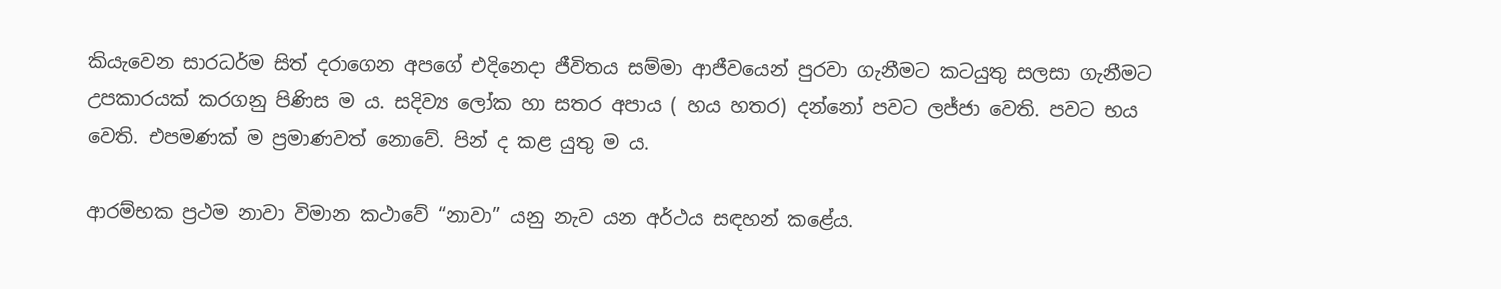කියැවෙන සාරධර්ම සිත් දරාගෙන අපගේ එදිනෙදා ජීවිතය සම්මා ආජීවයෙන් පුරවා ගැනීමට කටයුතු සලසා ගැනීමට උපකාරයක් කරගනු පිණිස ම ය. සදිව්‍ය ලෝක හා සතර අපාය ( හය හතර) දන්නෝ පවට ලජ්ජා වෙති. පවට භය වෙති. එපමණක් ම ප්‍රමාණවත් නොවේ. පින් ද කළ යුතු ම ය.

ආරම්භක ප්‍රථම නාවා විමාන කථාවේ “නාවා” යනු නැව යන අර්ථය සඳහන් කළේය.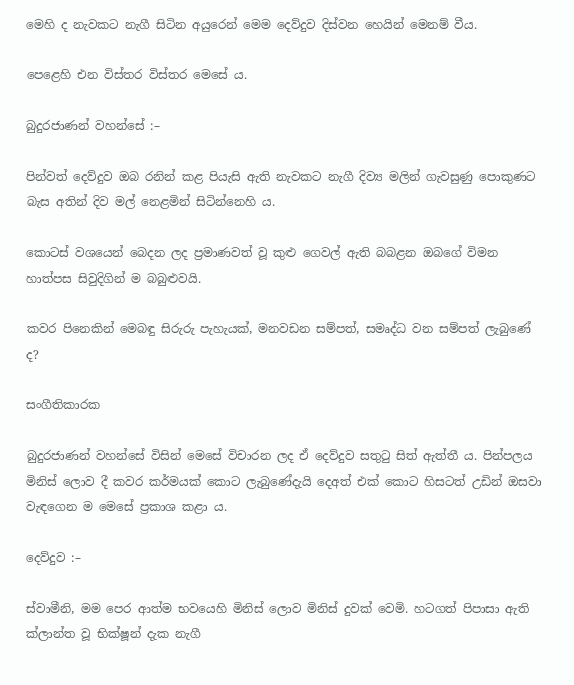මෙහි ද නැවකට නැගී සිටින අයුරෙන් මෙම දෙව්දුව දිස්වන හෙයින් මෙනම් වීය.

පෙළෙහි එන විස්තර විස්තර මෙසේ ය.

බුදුරජාණන් වහන්සේ :–

පින්වත් දෙව්දුව ඔබ රනින් කළ පියැසි ඇති නැවකට නැගී දිව්‍ය මලින් ගැවසුණු පොකුණට බැස අතින් දිව මල් නෙළමින් සිටින්නෙහි ය.

කොටස් වශයෙන් බෙදන ලද ප්‍රමාණවත් වූ කුළු ගෙවල් ඇති බබළන ඔබගේ විමන හාත්පස සිවුදිගින් ම බබුළුවයි.

කවර පිනෙකින් මෙබඳු සිරුරු පැහැයක්, මනවඩන සම්පත්, සමෘද්ධ වන සම්පත් ලැබුණේ ද?

සංගීතිකාරක

බුදුරජාණන් වහන්සේ විසින් මෙසේ විචාරන ලද ඒ දෙව්දුව සතුටු සිත් ඇත්තී ය. පින්පලය මිනිස් ලොව දී කවර කර්මයක් කොට ලැබුණේදැයි දෙඅත් එක් කොට හිසටත් උඩින් ඔසවා වැඳගෙන ම මෙසේ ප්‍රකාශ කළා ය.

දෙව්දුව :–

ස්වාමීනි, මම පෙර ආත්ම භවයෙහි මිනිස් ලොව මිනිස් දුවක් වෙමි. හටගත් පිපාසා ඇති ක්ලාන්ත වූ භික්ෂූන් දැක නැගී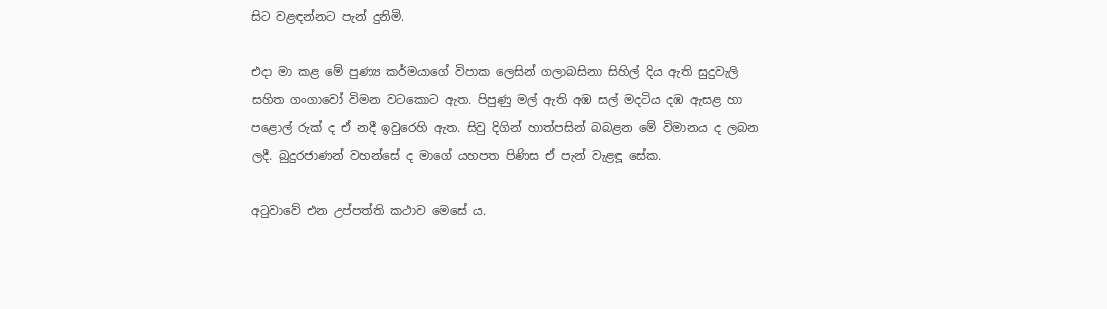සිට වළඳන්නට පැන් දුනිමි.

එදා මා කළ මේ පුණ්‍ය කර්මයාගේ විපාක ලෙසින් ගලාබසිනා සිහිල් දිය ඇති සුදුවැලි සහිත ගංගාවෝ විමන වටකොට ඇත. පිපුණු මල් ඇති අඹ සල් මදටිය දඹ ඇසළ හා පළොල් රුක් ද ඒ නදී ඉවුරෙහි ඇත. සිවු දිගින් හාත්පසින් බබළන මේ විමානය ද ලබන ලදී. බුදුරජාණන් වහන්සේ ද මාගේ යහපත පිණිස ඒ පැන් වැළඳූ සේක.

අටුවාවේ එන උප්පත්ති කථාව මෙසේ ය.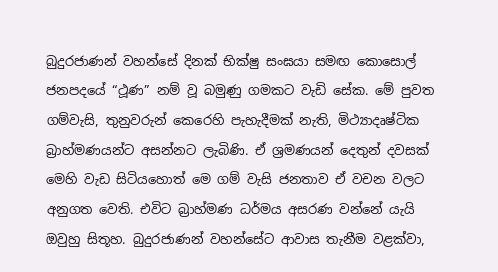බුදුරජාණන් වහන්සේ දිනක් භික්ෂු සංඝයා සමඟ කොසොල් ජනපදයේ “ථූණ” නම් වූ බමුණු ගමකට වැඩි සේක. මේ පුවත ගම්වැසි, තුනුවරුන් කෙරෙහි පැහැදීමක් නැති, මිථ්‍යාදෘෂ්ටික බ්‍රාහ්මණයන්ට අසන්නට ලැබිණි. ඒ ශ්‍රමණයන් දෙතුන් දවසක් මෙහි වැඩ සිටියහොත් මෙ ගම් වැසි ජනතාව ඒ වචන වලට අනුගත වෙති. එවිට බ්‍රාහ්මණ ධර්මය අසරණ වන්නේ යැයි ඔවුහු සිතූහ. බුදුරජාණන් වහන්සේට ආවාස තැනීම වළක්වා,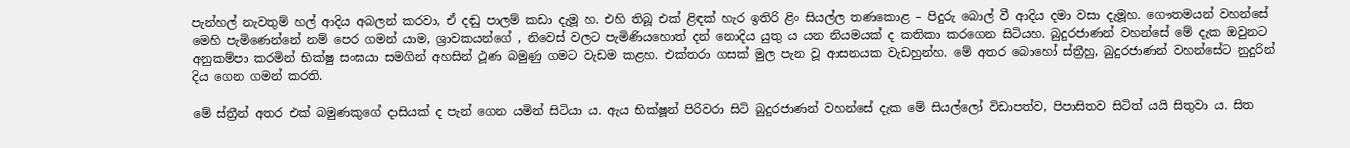පැන්හල් නැවතුම් හල් ආදිය අබලන් කරවා, ඒ දඬු පාලම් කඩා දැමූ හ. එහි තිබූ එක් ළිඳක් හැර ඉතිරි ළිං සියල්ල තණකොළ – පිදුරු බොල් වී ආදිය දමා වසා දැමූහ. ගෞතමයන් වහන්සේ මෙහි පැමිණෙන්නේ නම් පෙර ගමන් යාම, ශ්‍රාවකයන්ගේ , නිවෙස් වලට පැමිණියහොත් දන් නොදිය යුතු ය යන නියමයක් ද කතිකා කරගෙන සිටියහ. බුදුරජාණන් වහන්සේ මේ දැක ඔවුනට අනුකම්පා කරමින් භික්ෂු සංඝයා සමගින් අහසින් ථූණ බමුණු ගමට වැඩම කළහ. එක්තරා ගසක් මුල පැන වූ ආසනයක වැඩහුන්හ. මේ අතර බොහෝ ස්ත්‍රීහු, බුදුරජාණන් වහන්සේට නුදුරින් දිය ගෙන ගමන් කරති.

මේ ස්ත්‍රීන් අතර එක් බමුණකුගේ දාසියක් ද පැන් ගෙන යමින් සිටියා ය. ඇය භික්ෂූන් පිරිවරා සිටි බුදුරජාණන් වහන්සේ දැක මේ සියල්ලෝ විඩාපත්ව, පිපාසිතව සිටිත් යයි සිතුවා ය. සිත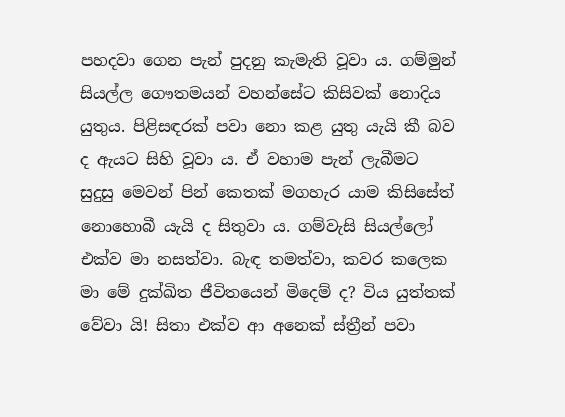පහදවා ගෙන පැන් පුදනු කැමැති වූවා ය. ගම්මුන් සියල්ල ගෞතමයන් වහන්සේට කිසිවක් නොදිය යුතුය. පිළිසඳරක් පවා නො කළ යුතු යැයි කී බව ද ඇයට සිහි වූවා ය. ඒ වහාම පැන් ලැබීමට සුදුසු මෙවන් පින් කෙතක් මගහැර යාම කිසිසේත් නොහොබී යැයි ද සිතුවා ය. ගම්වැසි සියල්ලෝ එක්ව මා නසත්වා. බැඳ තමත්වා, කවර කලෙක මා මේ දුක්ඛිත ජීවිතයෙන් මිදෙම් ද? විය යුත්තක් වේවා යි! සිතා එක්ව ආ අනෙක් ස්ත්‍රීන් පවා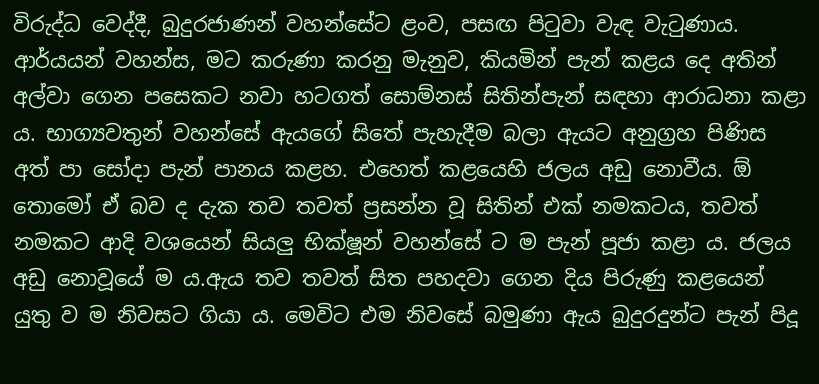විරුද්ධ වෙද්දී, බුදුරජාණන් වහන්සේට ළංව, පසඟ පිටුවා වැඳ වැටුණාය. ආර්යයන් වහන්ස, මට කරුණා කරනු මැනුව, කියමින් පැන් කළය දෙ අතින් අල්වා ගෙන පසෙකට නවා හටගත් සොම්නස් සිතින්පැන් සඳහා ආරාධනා කළා ය. භාග්‍යවතුන් වහන්සේ ඇයගේ සිතේ පැහැදීම බලා ඇයට අනුග්‍රහ පිණිස අත් පා සෝදා පැන් පානය කළහ. එහෙත් කළයෙහි ජලය අඩු නොවීය. ඕ තොමෝ ඒ බව ද දැක තව තවත් ප්‍රසන්න වූ සිතින් එක් නමකටය, තවත් නමකට ආදි වශයෙන් සියලු භික්ෂූන් වහන්සේ ට ම පැන් පූජා කළා ය. ජලය අඩු නොවූයේ ම ය.ඇය තව තවත් සිත පහදවා ගෙන දිය පිරුණු කළයෙන් යුතු ව ම නිවසට ගියා ය. මෙවිට එම නිවසේ බමුණා ඇය බුදුරදුන්ට පැන් පිදූ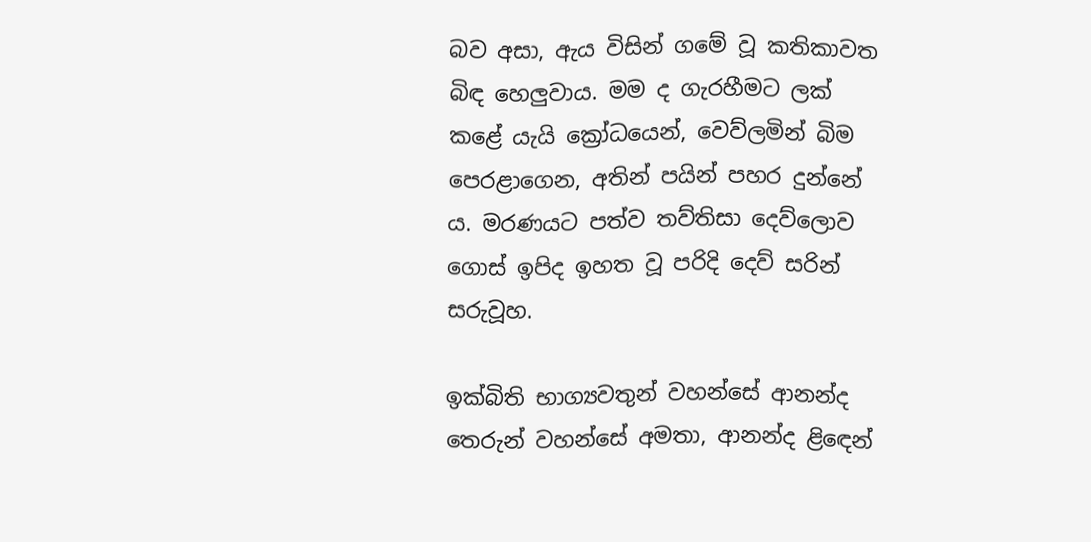බව අසා, ඇය විසින් ගමේ වූ කතිකාවත බිඳ හෙලුවාය. මම ද ගැරහීමට ලක් කළේ යැයි ක්‍රෝධයෙන්, වෙව්ලමින් බිම පෙරළාගෙන, අතින් පයින් පහර දුන්නේ ය. මරණයට පත්ව තව්තිසා දෙව්ලොව ගොස් ඉපිද ඉහත වූ පරිදි දෙව් සරින් සරුවූහ.

ඉක්බිති භාග්‍යවතුන් වහන්සේ ආනන්ද තෙරුන් වහන්සේ අමතා, ආනන්ද ළිඳෙන්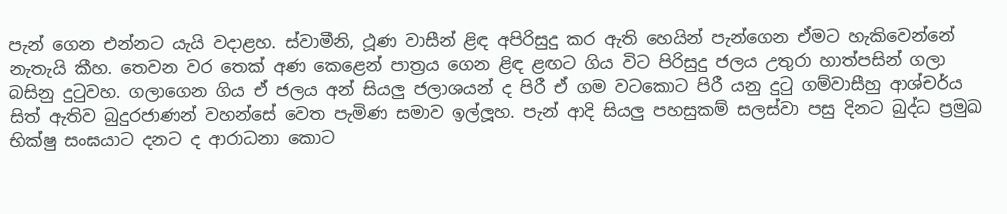පැන් ගෙන එන්නට යැයි වදාළහ. ස්වාමීනි, ථූණ වාසීන් ළිඳ අපිරිසුදු කර ඇති හෙයින් පැන්ගෙන ඒමට හැකිවෙන්නේ නැතැයි කීහ. තෙවන වර තෙක් අණ කෙළෙන් පාත්‍රය ගෙන ළිඳ ළඟට ගිය විට පිරිසුදු ජලය උතුරා හාත්පසින් ගලා බසිනු දුටුවහ. ගලාගෙන ගිය ඒ ජලය අන් සියලු ජලාශයන් ද පිරී ඒ ගම වටකොට පිරී යනු දුටු ගම්වාසීහු ආශ්චර්ය සිත් ඇතිව බුදුරජාණන් වහන්සේ වෙත පැමිණ සමාව ඉල්ලූහ. පැන් ආදි සියලු පහසුකම් සලස්වා පසු දිනට බුද්ධ ප්‍රමුඛ භික්ෂු සංඝයාට දනට ද ආරාධනා කොට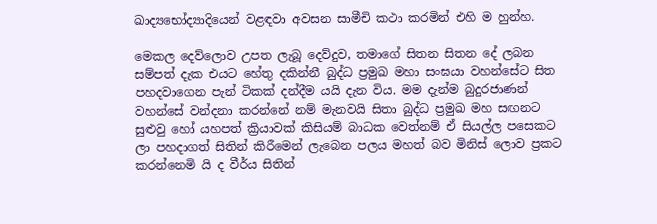ඛාද්‍යභෝද්‍යාදියෙන් වළඳවා අවසන සාමීචි කථා කරමින් එහි ම හුන්හ.

මෙකල දෙව්ලොව උපත ලැබූ දෙව්දුව, තමාගේ සිතන සිතන දේ ලබන සම්පත් දැක එයට හේතු දකින්නී බුද්ධ ප්‍රමුඛ මහා සංඝයා වහන්සේට සිත පහදවාගෙන පැන් ටිකක් දන්දීම යයි දැන විය. මම දැන්ම බුදුරජාණන් වහන්සේ වන්දනා කරන්නේ නම් මැනවයි සිතා බුද්ධ ප්‍රමුඛ මහ සඟනට සුළුවු හෝ යහපත් ක්‍රියාවක් කිසියම් බාධක වෙත්නම් ඒ සියල්ල පසෙකට ලා පහදාගත් සිතින් කිරීමෙන් ලැබෙන පලය මහත් බව මිනිස් ලොව ප්‍රකට කරන්නෙමි යි ද වීර්ය සිතින්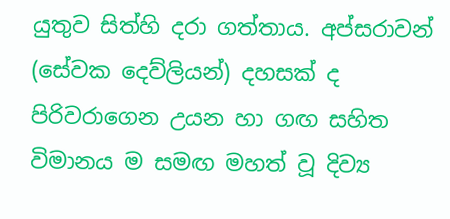යුතුව සිත්හි දරා ගත්තාය. අප්සරාවන් (සේවක දෙව්ලියන්) දහසක් ද පිරිවරාගෙන උයන හා ගඟ සහිත විමානය ම සමඟ මහත් වූ දිව්‍ය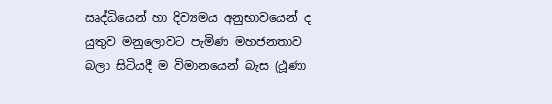ඍද්ධියෙන් හා දිව්‍යමය අනුභාවයෙන් ද යුතුව මනුලොවට පැමිණ මහජනතාව බලා සිටියදී ම විමානයෙන් බැස (ථූණා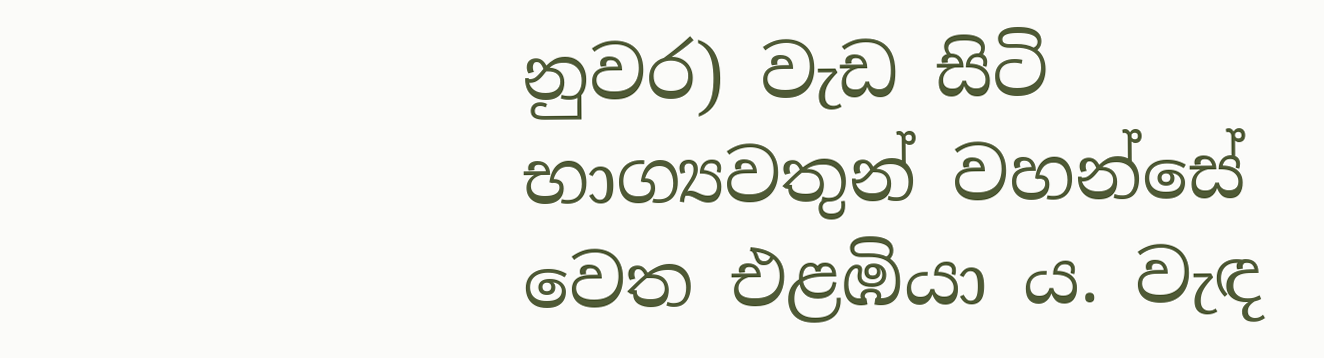නුවර) වැඩ සිටි භාග්‍යවතුන් වහන්සේ වෙත එළඹියා ය. වැඳ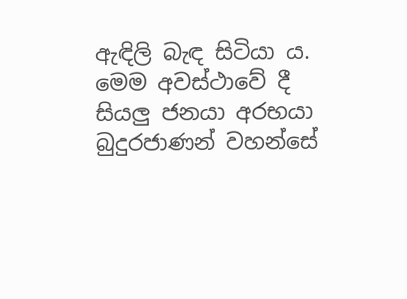ඇඳිලි බැඳ සිටියා ය. මෙම අවස්ථාවේ දී සියලු ජනයා අරභයා බුදුරජාණන් වහන්සේ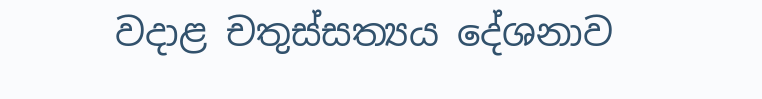වදාළ චතුස්සත්‍යය දේශනාව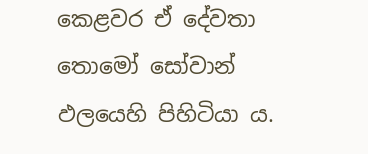කෙළවර ඒ දේවතා තොමෝ සෝවාන් ඵලයෙහි පිහිටියා ය.